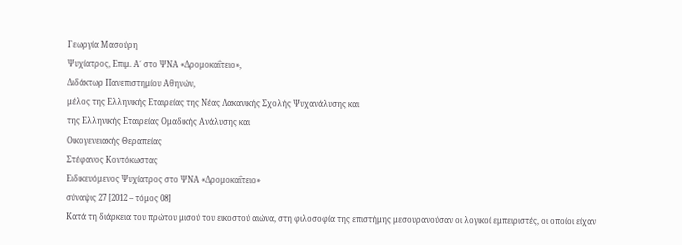Γεωργία Μασούρη
Ψυχίατρος, Επιμ. Α΄ στο ΨΝΑ «Δρομοκαΐτειο»,
Διδάκτωρ Πανεπιστημίου Αθηνών,
μέλος της Ελληνικής Εταιρείας της Νέας Λακανικής Σχολής Ψυχανάλυσης και
της Ελληνικής Εταιρείας Ομαδικής Ανάλυσης και
Οικογενειακής Θεραπείας
Στέφανος Κοντόκωστας
Ειδικευόμενος Ψυχίατρος στο ΨΝΑ «Δρομοκαΐτειο»
σύναψις 27 [2012 – τόμος 08]
Κατά τη διάρκεια του πρώτου μισού του εικοστού αιώνα, στη φιλοσοφία της επιστήμης μεσουρανούσαν οι λογικοί εμπειριστές, οι οποίοι είχαν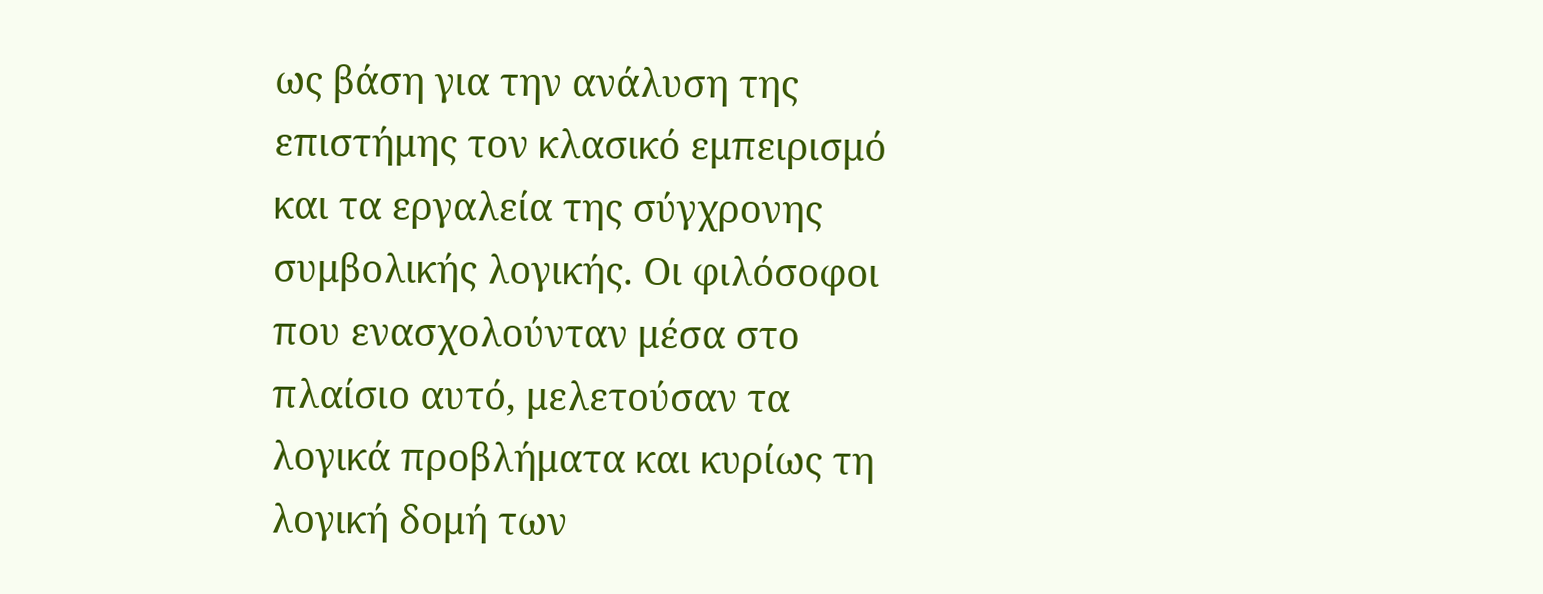ως βάση για την ανάλυση της επιστήμης τον κλασικό εμπειρισμό και τα εργαλεία της σύγχρονης συμβολικής λογικής. Οι φιλόσοφοι που ενασχολούνταν μέσα στο πλαίσιο αυτό, μελετούσαν τα λογικά προβλήματα και κυρίως τη λογική δομή των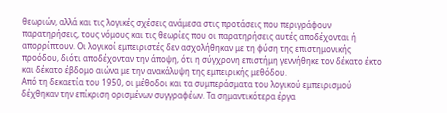θεωριών, αλλά και τις λογικές σχέσεις ανάμεσα στις προτάσεις που περιγράφουν παρατηρήσεις, τους νόμους και τις θεωρίες που οι παρατηρήσεις αυτές αποδέχονται ή απορρίπτουν. Οι λογικοί εμπειριστές δεν ασχολήθηκαν με τη φύση της επιστημονικής προόδου, διότι αποδέχονταν την άποψη, ότι η σύγχρονη επιστήμη γεννήθηκε τον δέκατο έκτο και δέκατο έβδομο αιώνα με την ανακάλυψη της εμπειρικής μεθόδου.
Από τη δεκαετία του 1950, οι μέθοδοι και τα συμπεράσματα του λογικού εμπειρισμού δέχθηκαν την επίκριση ορισμένων συγγραφέων. Τα σημαντικότερα έργα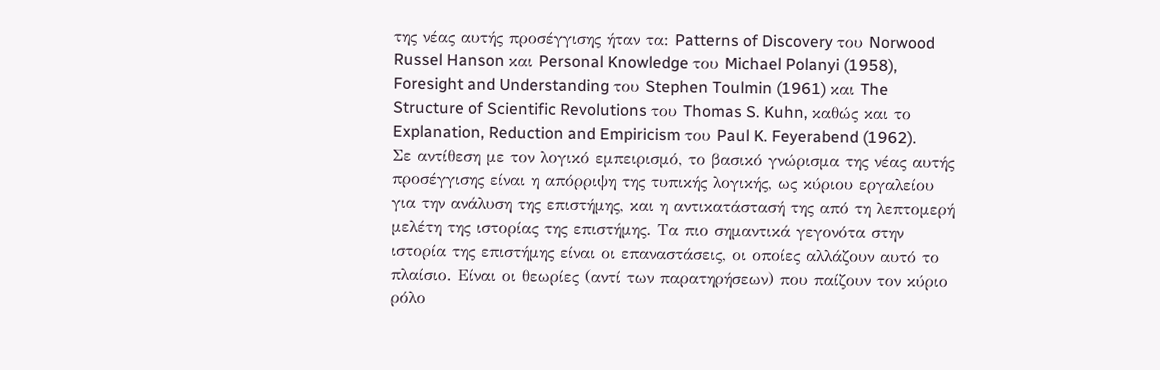της νέας αυτής προσέγγισης ήταν τα: Patterns of Discovery του Norwood Russel Hanson και Personal Knowledge του Michael Polanyi (1958), Foresight and Understanding του Stephen Toulmin (1961) και The Structure of Scientific Revolutions του Thomas S. Kuhn, καθώς και το Explanation, Reduction and Empiricism του Paul K. Feyerabend (1962).
Σε αντίθεση με τον λογικό εμπειρισμό, το βασικό γνώρισμα της νέας αυτής προσέγγισης είναι η απόρριψη της τυπικής λογικής, ως κύριου εργαλείου για την ανάλυση της επιστήμης, και η αντικατάστασή της από τη λεπτομερή μελέτη της ιστορίας της επιστήμης. Τα πιο σημαντικά γεγονότα στην ιστορία της επιστήμης είναι οι επαναστάσεις, οι οποίες αλλάζουν αυτό το πλαίσιο. Είναι οι θεωρίες (αντί των παρατηρήσεων) που παίζουν τον κύριο ρόλο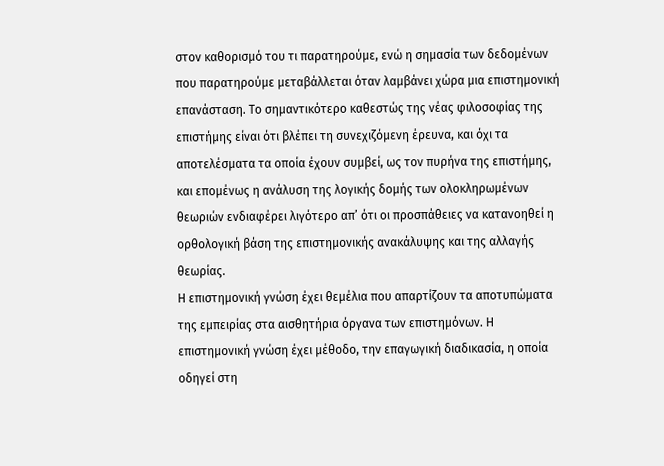στον καθορισμό του τι παρατηρούμε, ενώ η σημασία των δεδομένων που παρατηρούμε μεταβάλλεται όταν λαμβάνει χώρα μια επιστημονική επανάσταση. Το σημαντικότερο καθεστώς της νέας φιλοσοφίας της επιστήμης είναι ότι βλέπει τη συνεχιζόμενη έρευνα, και όχι τα αποτελέσματα τα οποία έχουν συμβεί, ως τον πυρήνα της επιστήμης, και επομένως η ανάλυση της λογικής δομής των ολοκληρωμένων θεωριών ενδιαφέρει λιγότερο απ’ ότι οι προσπάθειες να κατανοηθεί η ορθολογική βάση της επιστημονικής ανακάλυψης και της αλλαγής θεωρίας.
Η επιστημονική γνώση έχει θεμέλια που απαρτίζουν τα αποτυπώματα της εμπειρίας στα αισθητήρια όργανα των επιστημόνων. Η επιστημονική γνώση έχει μέθοδο, την επαγωγική διαδικασία, η οποία οδηγεί στη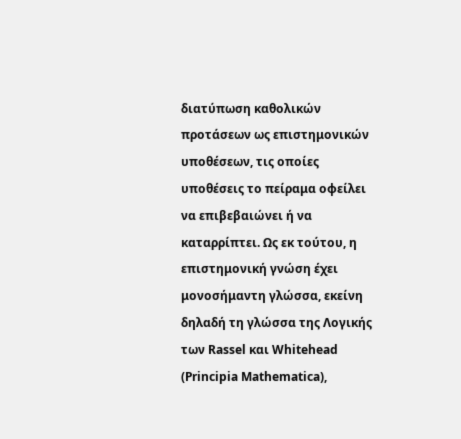διατύπωση καθολικών προτάσεων ως επιστημονικών υποθέσεων, τις οποίες υποθέσεις το πείραμα οφείλει να επιβεβαιώνει ή να καταρρίπτει. Ως εκ τούτου, η επιστημονική γνώση έχει μονοσήμαντη γλώσσα, εκείνη δηλαδή τη γλώσσα της Λογικής των Rassel και Whitehead (Principia Mathematica),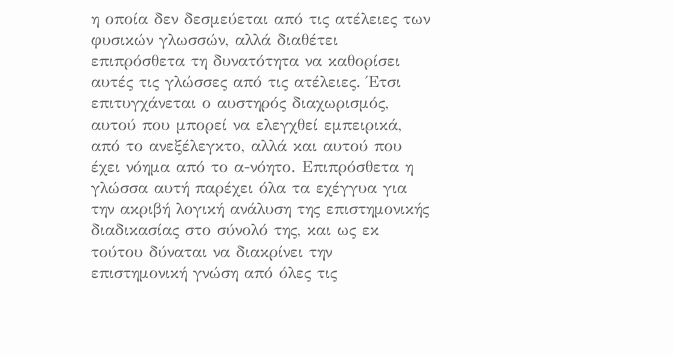η οποία δεν δεσμεύεται από τις ατέλειες των φυσικών γλωσσών, αλλά διαθέτει επιπρόσθετα τη δυνατότητα να καθορίσει αυτές τις γλώσσες από τις ατέλειες. Έτσι επιτυγχάνεται ο αυστηρός διαχωρισμός, αυτού που μπορεί να ελεγχθεί εμπειρικά, από το ανεξέλεγκτο, αλλά και αυτού που έχει νόημα από το α-νόητο. Επιπρόσθετα η γλώσσα αυτή παρέχει όλα τα εχέγγυα για την ακριβή λογική ανάλυση της επιστημονικής διαδικασίας στο σύνολό της, και ως εκ τούτου δύναται να διακρίνει την επιστημονική γνώση από όλες τις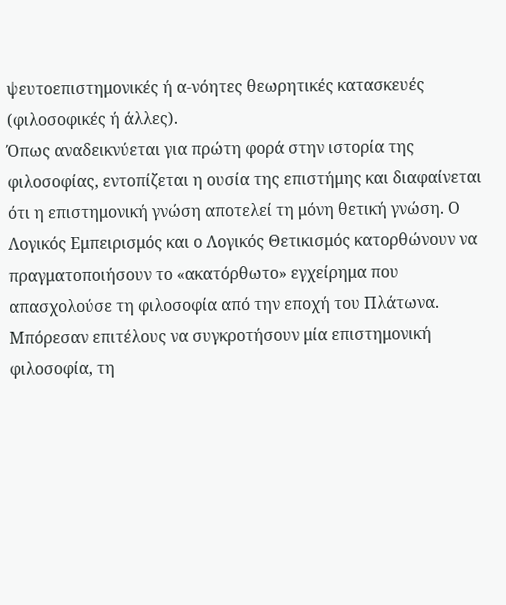ψευτοεπιστημονικές ή α-νόητες θεωρητικές κατασκευές (φιλοσοφικές ή άλλες).
Όπως αναδεικνύεται για πρώτη φορά στην ιστορία της φιλοσοφίας, εντοπίζεται η ουσία της επιστήμης και διαφαίνεται ότι η επιστημονική γνώση αποτελεί τη μόνη θετική γνώση. Ο Λογικός Εμπειρισμός και ο Λογικός Θετικισμός κατορθώνουν να πραγματοποιήσουν το «ακατόρθωτο» εγχείρημα που απασχολούσε τη φιλοσοφία από την εποχή του Πλάτωνα. Μπόρεσαν επιτέλους να συγκροτήσουν μία επιστημονική φιλοσοφία, τη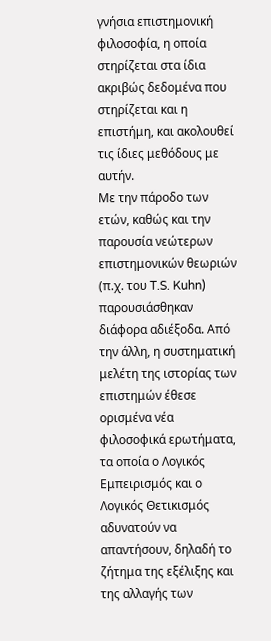γνήσια επιστημονική φιλοσοφία, η οποία στηρίζεται στα ίδια ακριβώς δεδομένα που στηρίζεται και η επιστήμη, και ακολουθεί τις ίδιες μεθόδους με αυτήν.
Με την πάροδο των ετών, καθώς και την παρουσία νεώτερων επιστημονικών θεωριών (π.χ. του T.S. Kuhn) παρουσιάσθηκαν διάφορα αδιέξοδα. Από την άλλη, η συστηματική μελέτη της ιστορίας των επιστημών έθεσε ορισμένα νέα φιλοσοφικά ερωτήματα, τα οποία ο Λογικός Εμπειρισμός και ο Λογικός Θετικισμός αδυνατούν να απαντήσουν, δηλαδή το ζήτημα της εξέλιξης και της αλλαγής των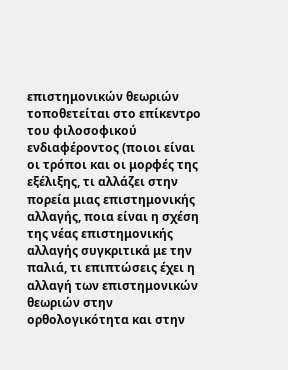επιστημονικών θεωριών τοποθετείται στο επίκεντρο του φιλοσοφικού ενδιαφέροντος (ποιοι είναι οι τρόποι και οι μορφές της εξέλιξης, τι αλλάζει στην πορεία μιας επιστημονικής αλλαγής, ποια είναι η σχέση της νέας επιστημονικής αλλαγής συγκριτικά με την παλιά, τι επιπτώσεις έχει η αλλαγή των επιστημονικών θεωριών στην ορθολογικότητα και στην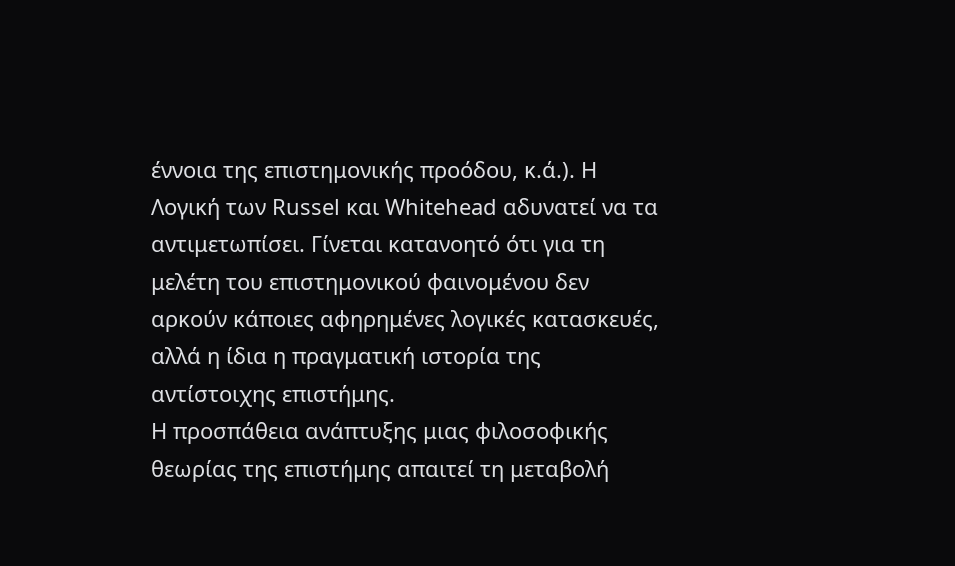έννοια της επιστημονικής προόδου, κ.ά.). Η Λογική των Russel και Whitehead αδυνατεί να τα αντιμετωπίσει. Γίνεται κατανοητό ότι για τη μελέτη του επιστημονικού φαινομένου δεν αρκούν κάποιες αφηρημένες λογικές κατασκευές, αλλά η ίδια η πραγματική ιστορία της αντίστοιχης επιστήμης.
Η προσπάθεια ανάπτυξης μιας φιλοσοφικής θεωρίας της επιστήμης απαιτεί τη μεταβολή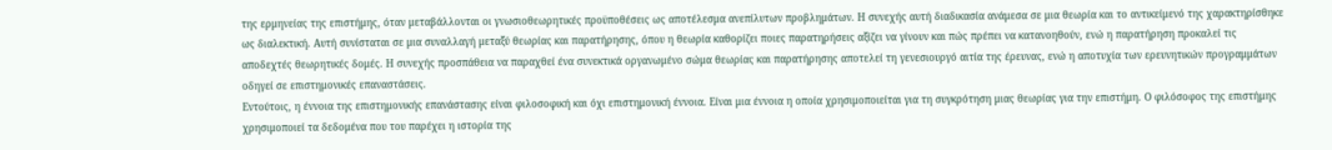της ερμηνείας της επιστήμης, όταν μεταβάλλονται οι γνωσιοθεωρητικές προϋποθέσεις ως αποτέλεσμα ανεπίλυτων προβλημάτων. Η συνεχής αυτή διαδικασία ανάμεσα σε μια θεωρία και το αντικείμενό της χαρακτηρίσθηκε ως διαλεκτική. Αυτή συνίσταται σε μια συναλλαγή μεταξύ θεωρίας και παρατήρησης, όπου η θεωρία καθορίζει ποιες παρατηρήσεις αξίζει να γίνουν και πώς πρέπει να κατανοηθούν, ενώ η παρατήρηση προκαλεί τις αποδεχτές θεωρητικές δομές. Η συνεχής προσπάθεια να παραχθεί ένα συνεκτικά οργανωμένο σώμα θεωρίας και παρατήρησης αποτελεί τη γενεσιουργό αιτία της έρευνας, ενώ η αποτυχία των ερευνητικών προγραμμάτων οδηγεί σε επιστημονικές επαναστάσεις.
Εντούτοις, η έννοια της επιστημονικής επανάστασης είναι φιλοσοφική και όχι επιστημονική έννοια. Είναι μια έννοια η οποία χρησιμοποιείται για τη συγκρότηση μιας θεωρίας για την επιστήμη. Ο φιλόσοφος της επιστήμης χρησιμοποιεί τα δεδομένα που του παρέχει η ιστορία της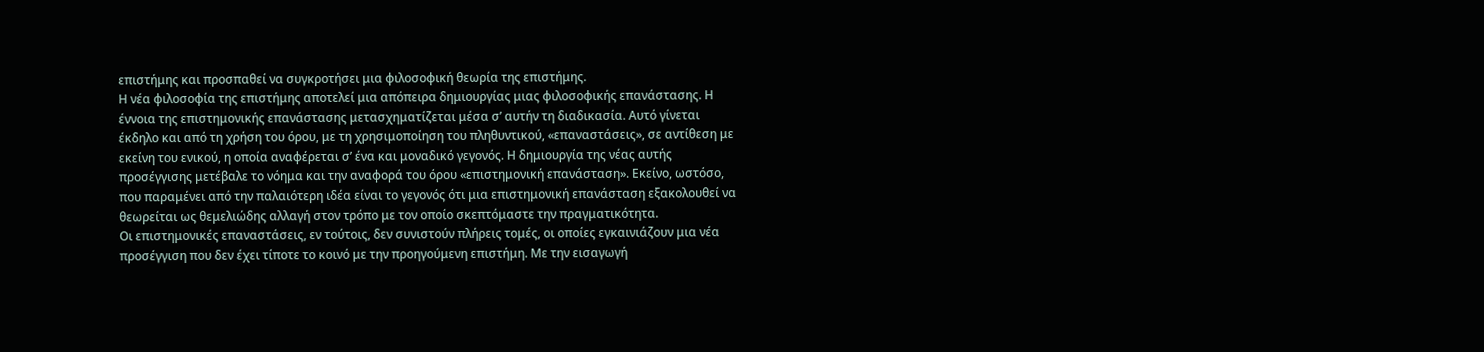επιστήμης και προσπαθεί να συγκροτήσει μια φιλοσοφική θεωρία της επιστήμης.
Η νέα φιλοσοφία της επιστήμης αποτελεί μια απόπειρα δημιουργίας μιας φιλοσοφικής επανάστασης. Η έννοια της επιστημονικής επανάστασης μετασχηματίζεται μέσα σ’ αυτήν τη διαδικασία. Αυτό γίνεται έκδηλο και από τη χρήση του όρου, με τη χρησιμοποίηση του πληθυντικού, «επαναστάσεις», σε αντίθεση με εκείνη του ενικού, η οποία αναφέρεται σ’ ένα και μοναδικό γεγονός. Η δημιουργία της νέας αυτής προσέγγισης μετέβαλε το νόημα και την αναφορά του όρου «επιστημονική επανάσταση». Εκείνο, ωστόσο, που παραμένει από την παλαιότερη ιδέα είναι το γεγονός ότι μια επιστημονική επανάσταση εξακολουθεί να θεωρείται ως θεμελιώδης αλλαγή στον τρόπο με τον οποίο σκεπτόμαστε την πραγματικότητα.
Οι επιστημονικές επαναστάσεις, εν τούτοις, δεν συνιστούν πλήρεις τομές, οι οποίες εγκαινιάζουν μια νέα προσέγγιση που δεν έχει τίποτε το κοινό με την προηγούμενη επιστήμη. Με την εισαγωγή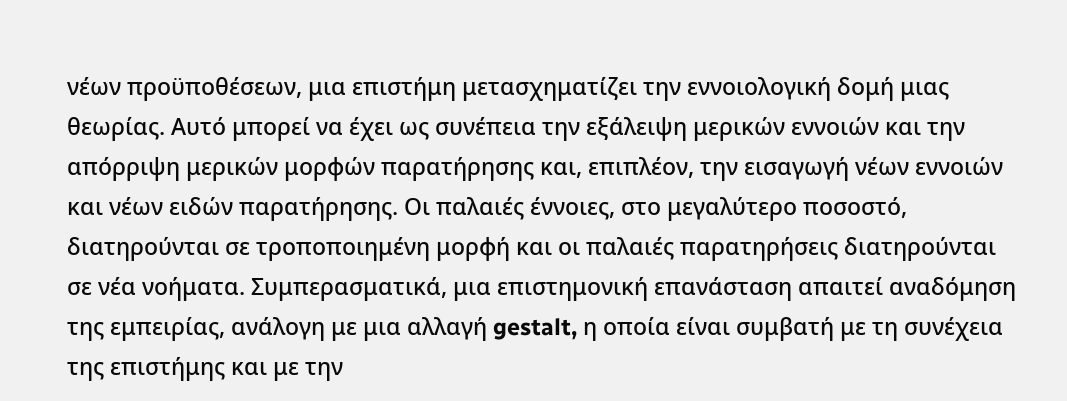νέων προϋποθέσεων, μια επιστήμη μετασχηματίζει την εννοιολογική δομή μιας θεωρίας. Αυτό μπορεί να έχει ως συνέπεια την εξάλειψη μερικών εννοιών και την απόρριψη μερικών μορφών παρατήρησης και, επιπλέον, την εισαγωγή νέων εννοιών και νέων ειδών παρατήρησης. Οι παλαιές έννοιες, στο μεγαλύτερο ποσοστό, διατηρούνται σε τροποποιημένη μορφή και οι παλαιές παρατηρήσεις διατηρούνται σε νέα νοήματα. Συμπερασματικά, μια επιστημονική επανάσταση απαιτεί αναδόμηση της εμπειρίας, ανάλογη με μια αλλαγή gestalt, η οποία είναι συμβατή με τη συνέχεια της επιστήμης και με την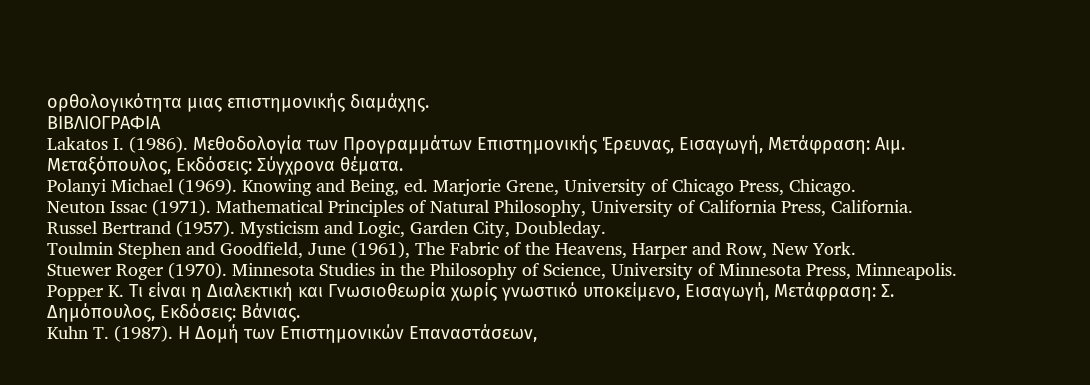ορθολογικότητα μιας επιστημονικής διαμάχης.
ΒΙΒΛΙΟΓΡΑΦΙΑ
Lakatos I. (1986). Μεθοδολογία των Προγραμμάτων Επιστημονικής Έρευνας, Εισαγωγή, Μετάφραση: Αιμ. Μεταξόπουλος, Εκδόσεις: Σύγχρονα θέματα.
Polanyi Michael (1969). Knowing and Being, ed. Marjorie Grene, University of Chicago Press, Chicago.
Neuton Issac (1971). Mathematical Principles of Natural Philosophy, University of California Press, California.
Russel Bertrand (1957). Mysticism and Logic, Garden City, Doubleday.
Toulmin Stephen and Goodfield, June (1961), The Fabric of the Heavens, Harper and Row, New York.
Stuewer Roger (1970). Minnesota Studies in the Philosophy of Science, University of Minnesota Press, Minneapolis.
Popper K. Τι είναι η Διαλεκτική και Γνωσιοθεωρία χωρίς γνωστικό υποκείμενο, Εισαγωγή, Μετάφραση: Σ. Δημόπουλος, Εκδόσεις: Βάνιας.
Kuhn T. (1987). Η Δομή των Επιστημονικών Επαναστάσεων,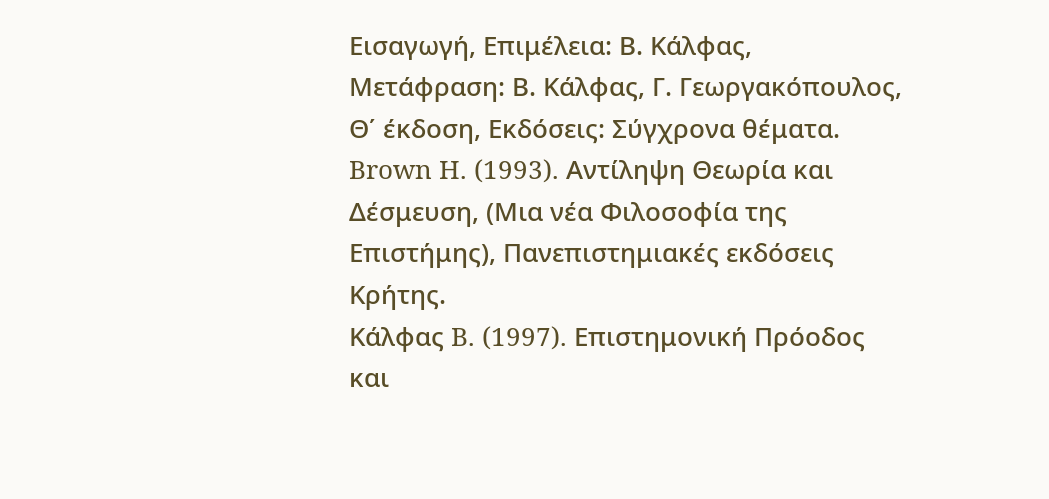Εισαγωγή, Επιμέλεια: Β. Κάλφας, Μετάφραση: Β. Κάλφας, Γ. Γεωργακόπουλος, Θ΄ έκδοση, Εκδόσεις: Σύγχρονα θέματα.
Brown H. (1993). Αντίληψη Θεωρία και Δέσμευση, (Μια νέα Φιλοσοφία της Επιστήμης), Πανεπιστημιακές εκδόσεις Κρήτης.
Κάλφας B. (1997). Επιστημονική Πρόοδος και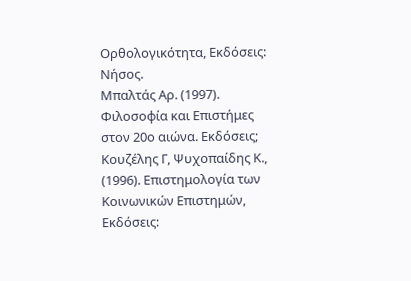Ορθολογικότητα, Εκδόσεις: Nήσος.
Μπαλτάς Aρ. (1997). Φιλοσοφία και Επιστήμες στον 20ο αιώνα. Εκδόσεις;
Κουζέλης Γ, Ψυχοπαίδης Κ., (1996). Επιστημολογία των Κοινωνικών Επιστημών, Εκδόσεις: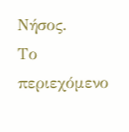Νήσος.
Το περιεχόμενο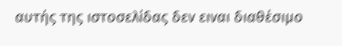αυτής της ιστοσελίδας δεν ειναι διαθέσιμο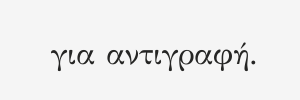για αντιγραφή.